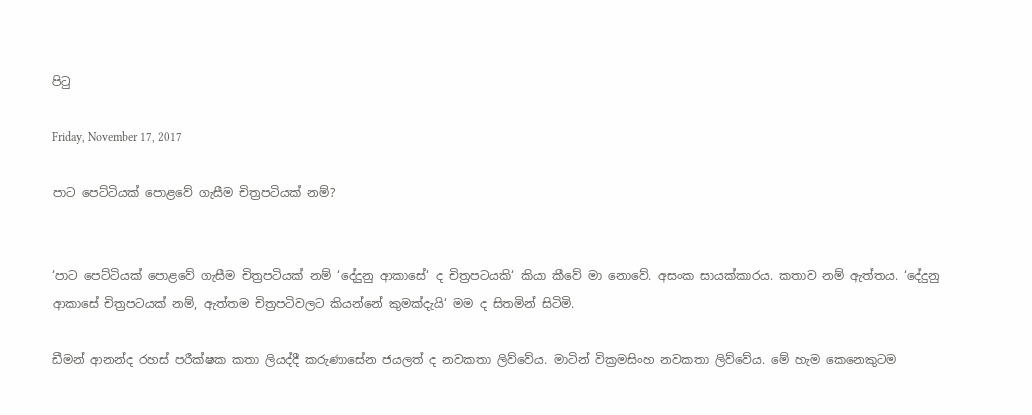පිටු

Friday, November 17, 2017

පාට පෙට්ටියක් පොළවේ ගැසීම චිත්‍රපටියක් නම්?


‘පාට පෙට්ටියක් පොළවේ ගැසීම චිත්‍රපටියක් නම් ‘දේදුනු ආකාසේ‘ ද චිත්‍රපටයකි‘ කියා කීවේ මා නොවේ. අසංක සායක්කාරය. කතාව නම් ඇත්තය. ‘දේදුනු ආකාසේ චිත්‍රපටයක් නම්, ඇත්තම චිත්‍රපටිවලට කියන්නේ කුමක්දැයි‘ මම ද සිතමින් සිටිමි.

ඩීමන් ආනන්ද රහස් පරීක්ෂක කතා ලියද්දී කරුණාසේන ජයලත් ද නවකතා ලිව්වේය. මාටින් වික්‍රමසිංහ නවකතා ලිව්වේය. මේ හැම කෙනෙකුටම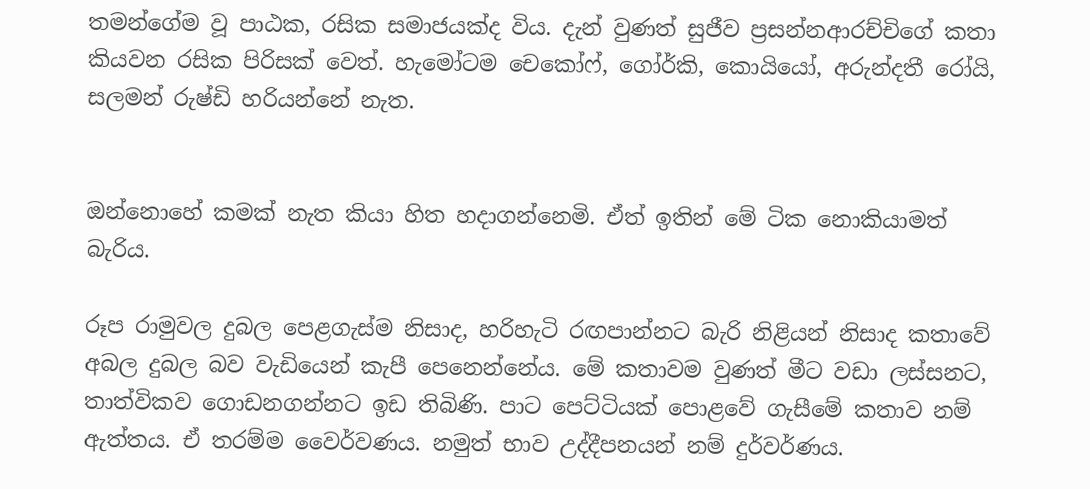තමන්ගේම වූ පාඨක, රසික සමාජයක්ද විය. දැන් වුණත් සුජීව ප්‍රසන්නආරච්චිගේ කතා කියවන රසික පිරිසක් වෙත්. හැමෝටම චෙකෝෆ්, ගෝර්කි, කොයියෝ, අරුන්දතී රෝයි, සලමන් රුෂ්ඩි හරියන්නේ නැත.


ඔන්නොහේ කමක් නැත කියා හිත හදාගන්නෙමි. ඒත් ඉතින් මේ ටික නොකියාමත් බැරිය.

රූප රාමුවල දුබල පෙළගැස්ම නිසාද, හරිහැටි රඟපාන්නට බැරි නිළියන් නිසාද කතාවේ අබල දුබල බව වැඩියෙන් කැපී පෙනෙන්නේය. මේ කතාවම වුණත් මීට වඩා ලස්සනට, තාත්විකව ගොඩනගන්නට ඉඩ තිබිණි. පාට පෙට්ටියක් පොළවේ ගැසීමේ කතාව නම් ඇත්තය. ඒ තරම්ම වෛර්වණය. නමුත් භාව උද්දීපනයන් නම් දුර්වර්ණය.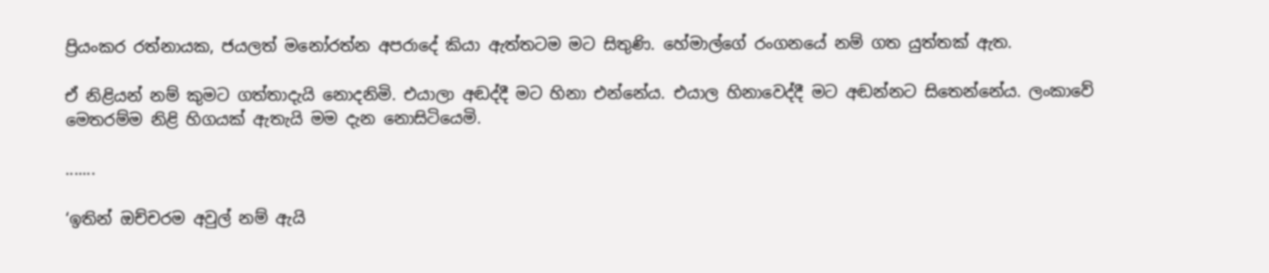ප්‍රියංකර රත්නායක, ජයලත් මනෝරත්න අපරාදේ කියා ඇත්තටම මට සිතුණි. හේමාල්ගේ රංගනයේ නම් ගත යුත්තක් ඇත.

ඒ නිළියන් නම් කුමට ගත්තාදැයි නොදනිමි. එයාලා අඬද්දී මට හිනා එන්නේය. එයාල හිනාවෙද්දී මට අඬන්නට සිතෙන්නේය. ලංකාවේ මෙතරම්ම නිළි හිගයක් ඇතැයි මම දැන නොසිටියෙමි.

.......

‘ඉතින් ඔච්චරම අවුල් නම් ඇයි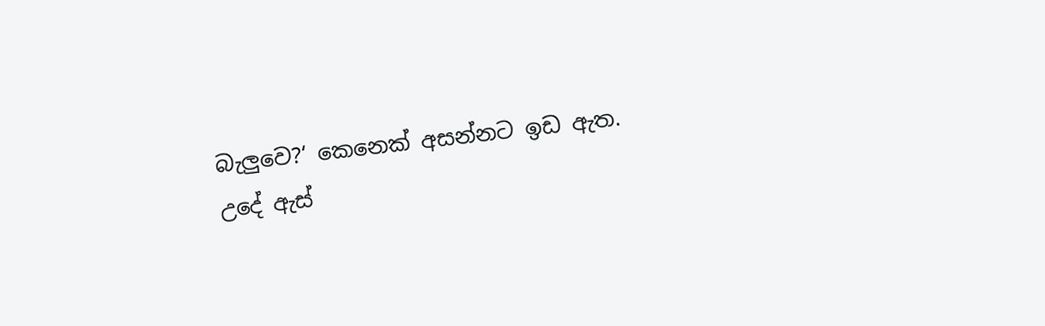බැලුවෙ?‘ කෙනෙක් අසන්නට ඉඩ ඇත.
උදේ ඇස්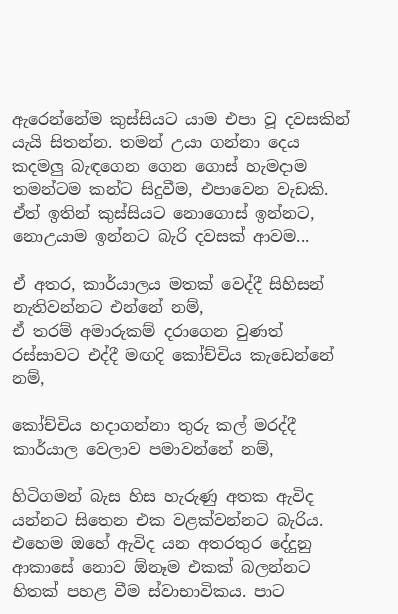ඇරෙන්නේම කුස්සියට යාම එපා වූ දවසකින් යැයි සිතන්න. තමන් උයා ගන්නා දෙය කදමලු බැඳගෙන ගෙන ගොස් හැමදාම තමන්ටම කන්ට සිදුවීම, එපාවෙන වැඩකි. ඒත් ඉතින් කුස්සියට නොගොස් ඉන්නට, නොඋයාම ඉන්නට බැරි දවසක් ආවම...

ඒ අතර, කාර්යාලය මතක් වෙද්දී සිහිසන් නැතිවන්නට එන්නේ නම්,
ඒ තරම් අමාරුකම් දරාගෙන වුණත් රස්සාවට එද්දී මඟදි කෝච්චිය කැඩෙන්නේ නම්,

කෝච්චිය හදාගන්නා තුරු කල් මරද්දී කාර්යාල වෙලාව පමාවන්නේ නම්,

හිටිගමන් බැස හිස හැරුණු අතක ඇවිද යන්නට සිතෙන එක වළක්වන්නට බැරිය. එහෙම ඔහේ ඇවිද යන අතරතුර දේදුනු ආකාසේ නොව ඕනෑම එකක් බලන්නට හිතක් පහළ වීම ස්වාභාවිකය. පාට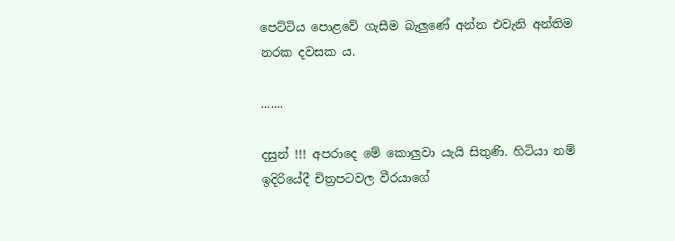පෙට්ටිය පොළවේ ගැසීම බැලුණේ අන්න එවැනි අන්තිම නරක දවසක ය.

.......

දසුන් !!! අපරාදෙ මේ කොලුවා යැයි සිතුණි. හිටියා නම් ඉදිරියේදී චිත්‍රපටවල වීරයාගේ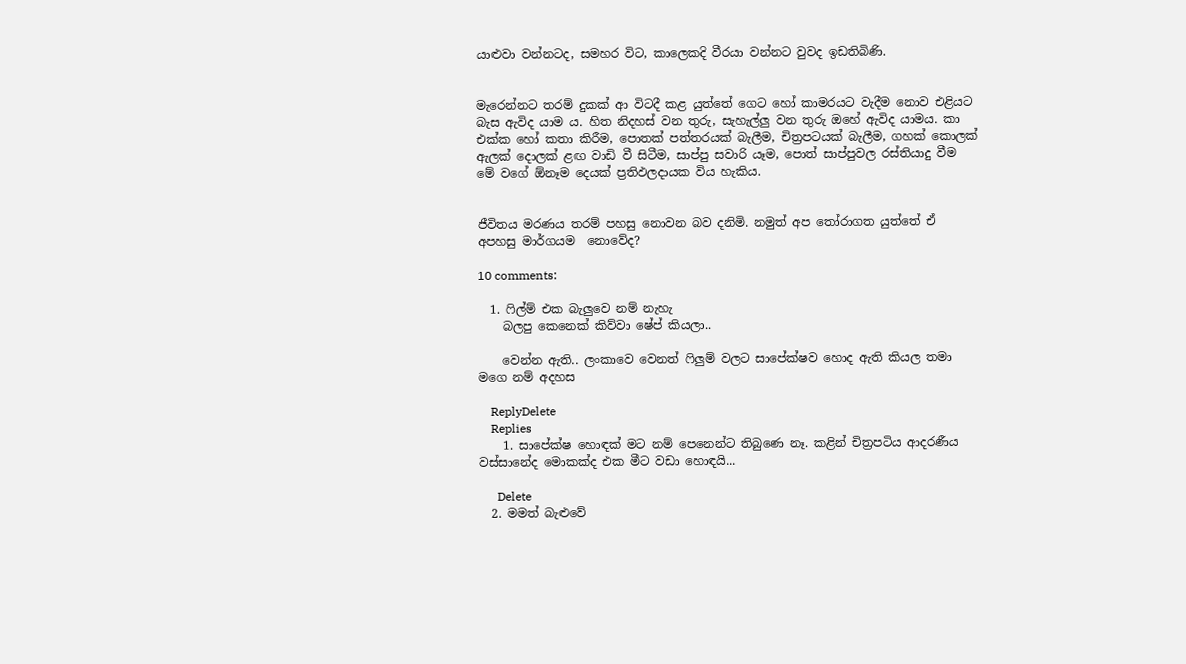යාළුවා වන්නටද, සමහර විට, කාලෙකදි වීරයා වන්නට වුවද ඉඩතිබිණි.


මැරෙන්නට තරම් දුකක් ආ විටදී කළ යුත්තේ ගෙට හෝ කාමරයට වැදීම නොව එළියට බැස ඇවිද යාම ය. හිත නිදහස් වන තුරු, සැහැල්ලු වන තුරු ඔහේ ඇවිද යාමය. කා එක්ක හෝ කතා කිරීම, පොතක් පත්තරයක් බැලීම, චිත්‍රපටයක් බැලීම, ගහක් කොලක් ඇලක් දොලක් ළඟ වාඩි වී සිටීම, සාප්පු සවාරි යෑම, පොත් සාප්පුවල රස්තියාදු වීම මේ වගේ ඕනෑම දෙයක් ප්‍රතිඵලදායක විය හැකිය.


ජීවිතය මරණය තරම් පහසු නොවන බව දනිමි. නමුත් අප තෝරාගත යුත්තේ ඒ අපහසු මාර්ගයම  නොවේද?

10 comments:

  1. ෆිල්ම් එක බැලුවෙ නම් නැහැ
    බලපු කෙනෙක් කිව්වා ෂේප් කියලා..

    වෙන්න ඇති.. ලංකාවෙ වෙනත් ෆිලුම් වලට සාපේක්ෂව හොද ඇති කියල තමා මගෙ නම් අදහස

    ReplyDelete
    Replies
    1. සාපේක්ෂ හොඳක් මට නම් පෙනෙන්ට තිබුණෙ නෑ. කළින් චිත්‍රපටිය ආදරණීය වස්සානේද මොකක්ද එක මීට වඩා හොඳයි...

      Delete
  2. මමත් බැළුවේ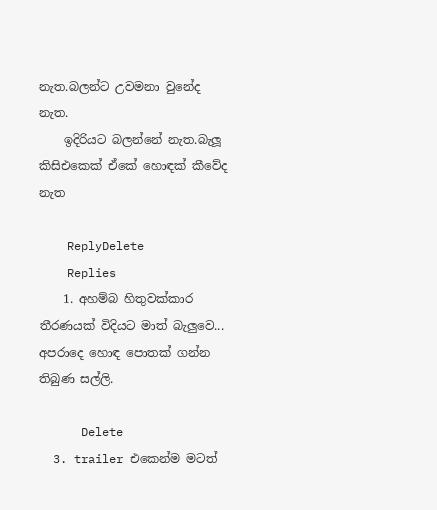නැත.බලන්ට උවමනා වුනේද නැත.
    ඉදිරියට බලන්නේ නැත.බැලූ කිසිඑකෙක් ඒකේ හොඳක් කීවේද නැත

    ReplyDelete
    Replies
    1. අහම්බ හිතුවක්කාර තීරණයක් විදියට මාත් බැලුවෙ... අපරාදෙ හොඳ පොතක් ගන්න තිබුණ සල්ලි.

      Delete
  3. trailer එකෙන්ම මටත්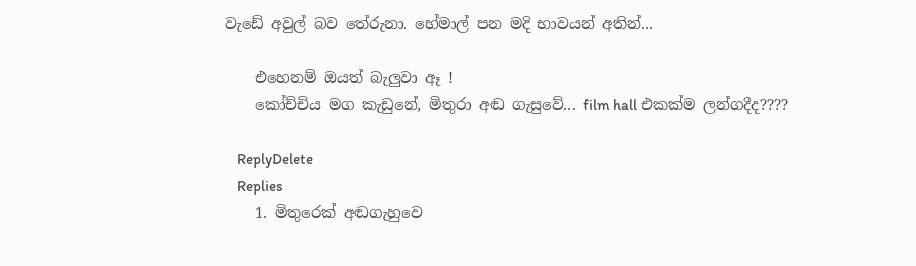වැඩේ අවුල් බව තේරුනා. හේමාල් පන මදි භාවයන් අතින්...

    එහෙනම් ඔයත් බැලුවා ඈ !
    කෝච්චිය මග කැඩුනේ, මිතුරා අඬ ගැසුවේ... film hall එකක්ම ලන්ගදීද????

    ReplyDelete
    Replies
    1. මිතුරෙක් අඬගැහුවෙ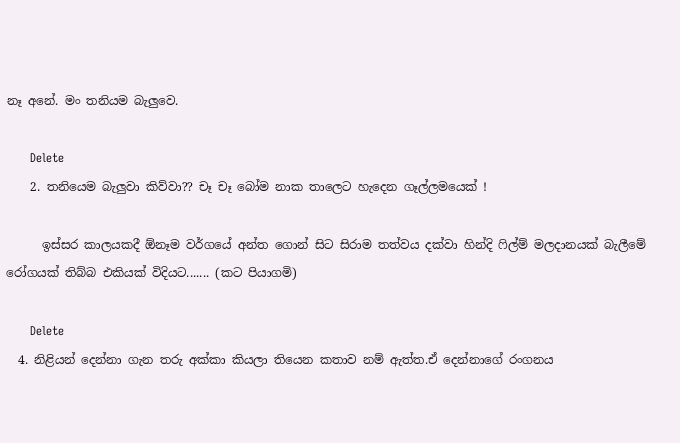නෑ අනේ. මං තනියම බැලුවෙ.

      Delete
    2. තනියෙම බැලුවා කිව්වා?? චෑ චෑ බෝම නාක තාලෙට හැදෙන ගෑල්ලමයෙක් !

      ඉස්සර කාලයකදී ඕනෑම වර්ගයේ අන්ත ගොන් සිට සිරාම තත්වය දක්වා හින්දි ෆිල්ම් මලදානයක් බැලීමේ රෝගයක් තිබ්බ එකියක් විදියට....... (කට පියාගමි)

      Delete
  4. නිළියන් දෙන්නා ගැන තරු අක්කා කියලා තියෙන කතාව නම් ඇත්ත.ඒ දෙන්නාගේ රංගනය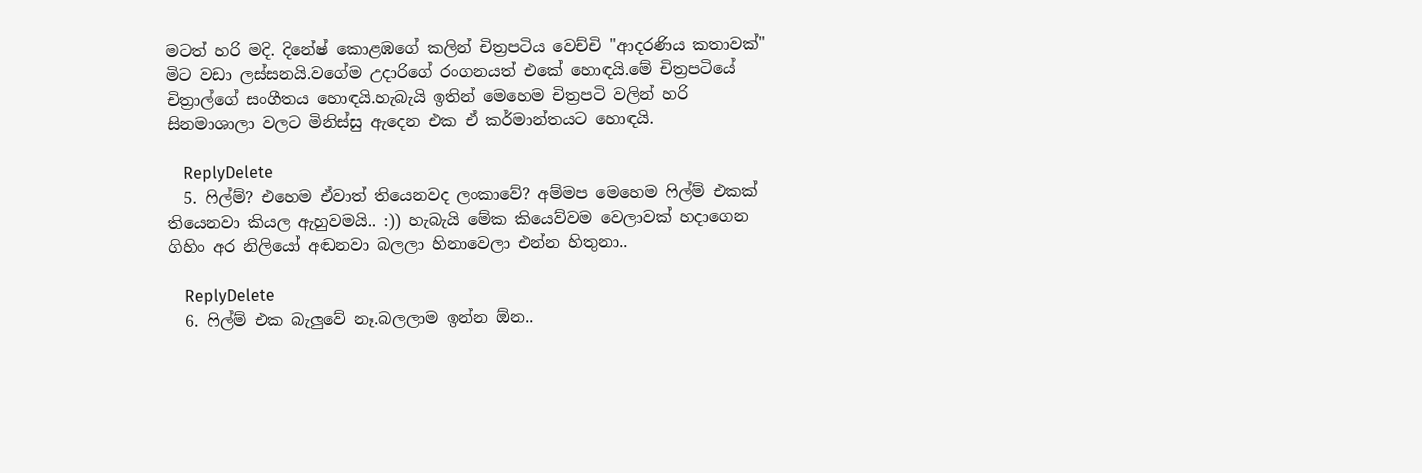මටත් හරි මදි. දිනේෂ් කොළඹගේ කලින් චිත්‍රපටිය වෙච්චි "ආදරණිය කතාවක්" මිට වඩා ලස්සනයි.වගේම උදාරිගේ රංගනයත් එකේ හොඳයි.මේ චිත්‍රපටියේ චිත්‍රාල්ගේ සංගීතය හොඳයි.හැබැයි ඉතින් මෙහෙම චිත්‍රපටි වලින් හරි සිනමාශාලා වලට මිනිස්සු ඇදෙන එක ඒ කර්මාන්තයට හොඳයි.

    ReplyDelete
  5. ෆිල්ම්? එහෙම ඒවාත් තියෙනවද ලංකාවේ? අම්මප මෙහෙම ෆිල්ම් එකක් තියෙනවා කියල ඇහුවමයි.. :)) හැබැයි මේක කියෙව්වම වෙලාවක් හදාගෙන ගිහිං අර නිලියෝ අඬනවා බලලා හිනාවෙලා එන්න හිතුනා..

    ReplyDelete
  6. ෆිල්ම් එක බැලුවේ නෑ.බලලාම ඉන්න ඕන..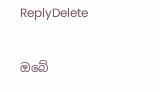ReplyDelete

ඔබේ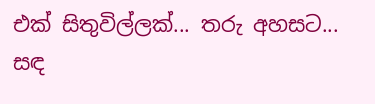එක් සිතුවිල්ලක්... තරු අහසට... සඳ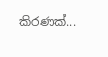කිරණක්...